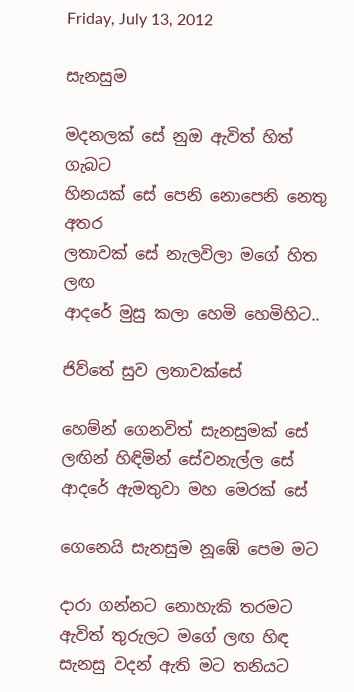Friday, July 13, 2012

සැනසුම

මදනලක් සේ නුඔ ඇවිත් හිත් ගැබට
හිනයක් සේ පෙනි නොපෙනි නෙතු අතර
ලතාවක් සේ නැලවිලා මගේ හිත ලඟ
ආදරේ මුසු කලා හෙමි හෙමිහිට..

ජිව්තේ සුව ලතාවක්සේ

හෙම්න් ගෙනවිත් සැනසුමක් සේ
ලඟින් හිඳිමින් සේවනැල්ල සේ
ආදරේ ඇමතුවා මහ මෙරක් සේ

ගෙනෙයි සැනසුම නූඹේ පෙම මට

දාරා ගන්නට නොහැකි තරමට
ඇවිත් තුරුලට මගේ ලඟ හිඳ
සැනසු වදන් ඇති මට තනියට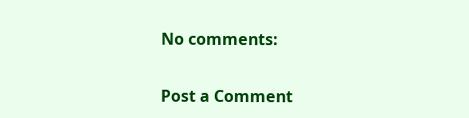No comments:

Post a Comment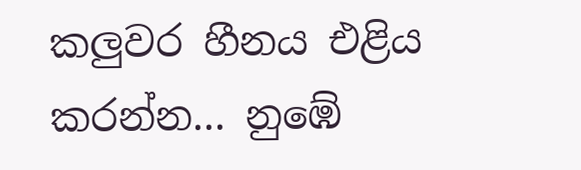කලුවර හීනය එළිය කරන්න... නුඹේ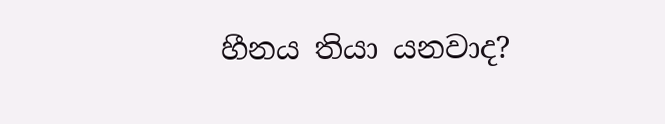හීනය තියා යනවාද?